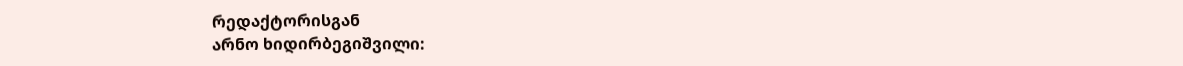რედაქტორისგან
არნო ხიდირბეგიშვილი: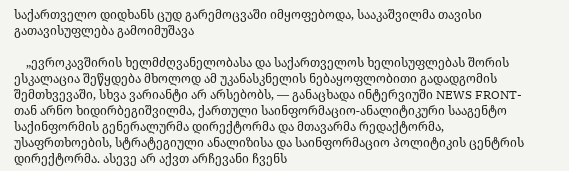საქართველო დიდხანს ცუდ გარემოცვაში იმყოფებოდა, სააკაშვილმა თავისი გათავისუფლება გამოიმუშავა

    „ევროკავშირის ხელმძღვანელობასა და საქართველოს ხელისუფლებას შორის ესკალაცია შეწყდება მხოლოდ ამ უკანასკნელის ნებაყოფლობითი გადადგომის შემთხვევაში, სხვა ვარიანტი არ არსებობს, — განაცხადა ინტერვიუში NEWS FRONT-თან არნო ხიდირბეგიშვილმა, ქართული საინფორმაციო-ანალიტიკური სააგენტო საქინფორმის გენერალურმა დირექტორმა და მთავარმა რედაქტორმა, უსაფრთხოების, სტრატეგიული ანალიზისა და საინფორმაციო პოლიტიკის ცენტრის დირექტორმა. ასევე არ აქვთ არჩევანი ჩვენს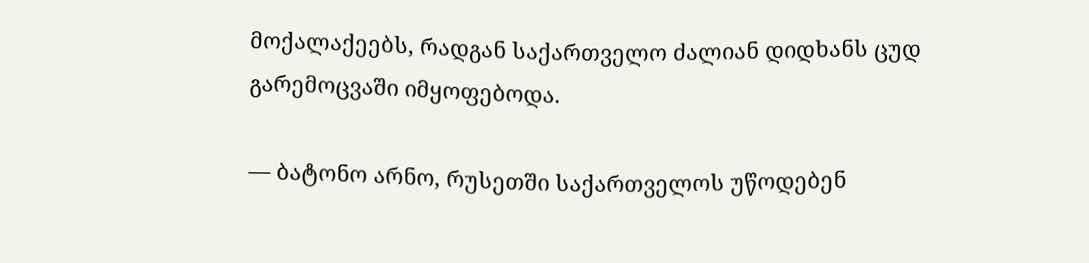მოქალაქეებს, რადგან საქართველო ძალიან დიდხანს ცუდ გარემოცვაში იმყოფებოდა.

— ბატონო არნო, რუსეთში საქართველოს უწოდებენ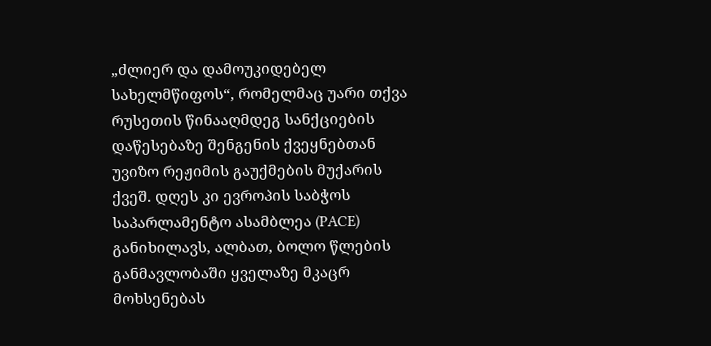„ძლიერ და დამოუკიდებელ სახელმწიფოს“, რომელმაც უარი თქვა რუსეთის წინააღმდეგ სანქციების დაწესებაზე შენგენის ქვეყნებთან უვიზო რეჟიმის გაუქმების მუქარის ქვეშ. დღეს კი ევროპის საბჭოს საპარლამენტო ასამბლეა (PACE) განიხილავს, ალბათ, ბოლო წლების განმავლობაში ყველაზე მკაცრ მოხსენებას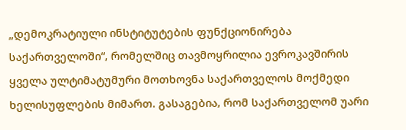„დემოკრატიული ინსტიტუტების ფუნქციონირება საქართველოში“, რომელშიც თავმოყრილია ევროკავშირის ყველა ულტიმატუმური მოთხოვნა საქართველოს მოქმედი ხელისუფლების მიმართ. გასაგებია, რომ საქართველომ უარი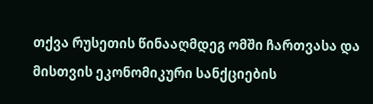თქვა რუსეთის წინააღმდეგ ომში ჩართვასა და მისთვის ეკონომიკური სანქციების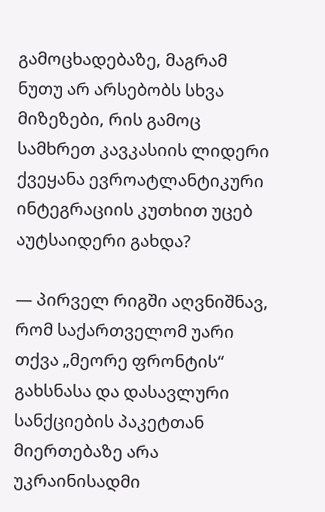გამოცხადებაზე, მაგრამ ნუთუ არ არსებობს სხვა მიზეზები, რის გამოც სამხრეთ კავკასიის ლიდერი ქვეყანა ევროატლანტიკური ინტეგრაციის კუთხით უცებ აუტსაიდერი გახდა?

— პირველ რიგში აღვნიშნავ, რომ საქართველომ უარი თქვა „მეორე ფრონტის“ გახსნასა და დასავლური სანქციების პაკეტთან მიერთებაზე არა უკრაინისადმი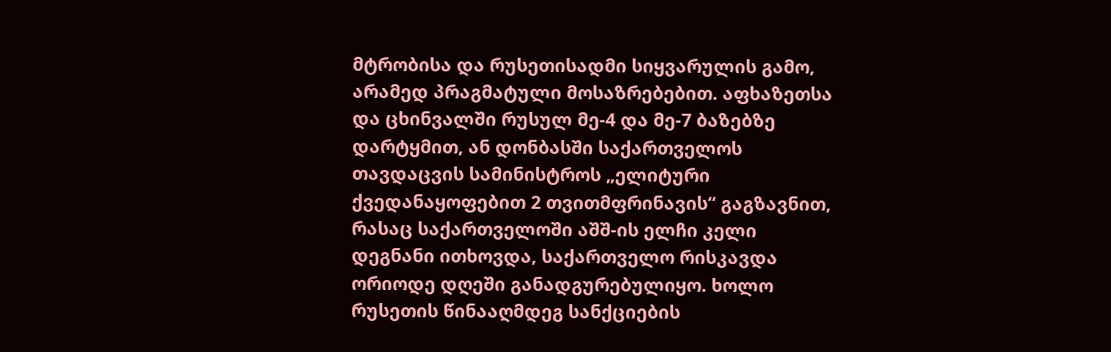მტრობისა და რუსეთისადმი სიყვარულის გამო, არამედ პრაგმატული მოსაზრებებით. აფხაზეთსა და ცხინვალში რუსულ მე-4 და მე-7 ბაზებზე დარტყმით, ან დონბასში საქართველოს თავდაცვის სამინისტროს „ელიტური ქვედანაყოფებით 2 თვითმფრინავის“ გაგზავნით, რასაც საქართველოში აშშ-ის ელჩი კელი დეგნანი ითხოვდა, საქართველო რისკავდა ორიოდე დღეში განადგურებულიყო. ხოლო რუსეთის წინააღმდეგ სანქციების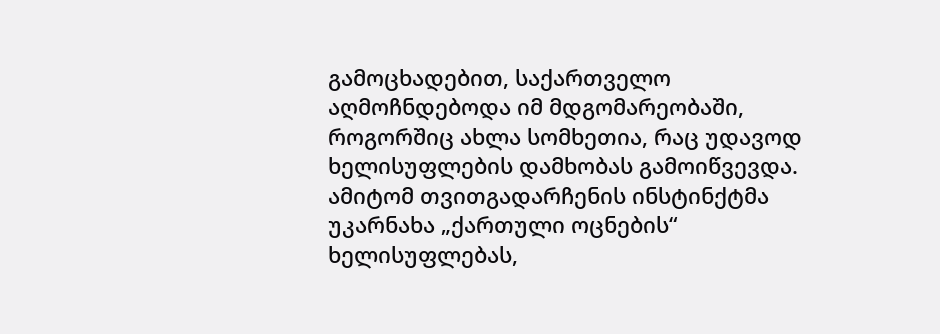გამოცხადებით, საქართველო აღმოჩნდებოდა იმ მდგომარეობაში, როგორშიც ახლა სომხეთია, რაც უდავოდ ხელისუფლების დამხობას გამოიწვევდა. ამიტომ თვითგადარჩენის ინსტინქტმა უკარნახა „ქართული ოცნების“ ხელისუფლებას,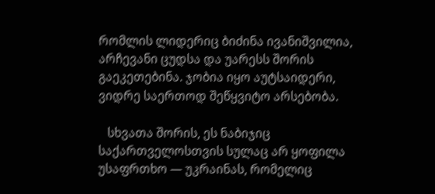რომლის ლიდერიც ბიძინა ივანიშვილია, არჩევანი ცუდსა და უარესს შორის გაეკეთებინა. ჯობია იყო აუტსაიდერი, ვიდრე საერთოდ შეწყვიტო არსებობა.

   სხვათა შორის, ეს ნაბიჯიც საქართველოსთვის სულაც არ ყოფილა უსაფრთხო — უკრაინას, რომელიც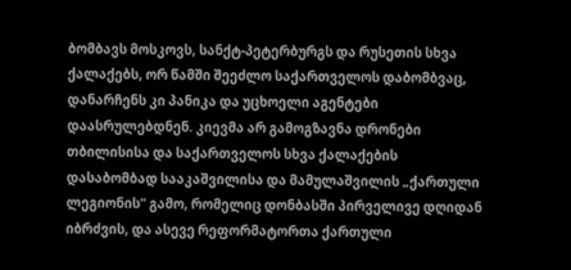ბომბავს მოსკოვს, სანქტ-პეტერბურგს და რუსეთის სხვა ქალაქებს, ორ წამში შეეძლო საქართველოს დაბომბვაც, დანარჩენს კი პანიკა და უცხოელი აგენტები დაასრულებდნენ. კიევმა არ გამოგზავნა დრონები თბილისისა და საქართველოს სხვა ქალაქების დასაბომბად სააკაშვილისა და მამულაშვილის „ქართული ლეგიონის“ გამო, რომელიც დონბასში პირველივე დღიდან იბრძვის, და ასევე რეფორმატორთა ქართული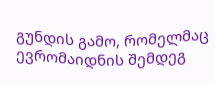გუნდის გამო, რომელმაც ევრომაიდნის შემდეგ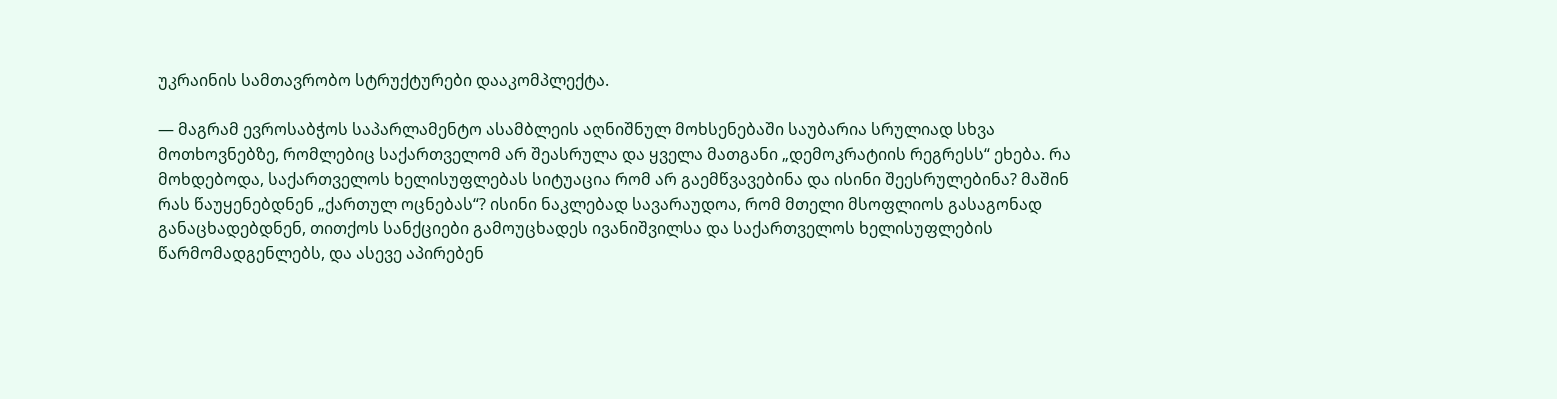უკრაინის სამთავრობო სტრუქტურები დააკომპლექტა.

— მაგრამ ევროსაბჭოს საპარლამენტო ასამბლეის აღნიშნულ მოხსენებაში საუბარია სრულიად სხვა მოთხოვნებზე, რომლებიც საქართველომ არ შეასრულა და ყველა მათგანი „დემოკრატიის რეგრესს“ ეხება. რა მოხდებოდა, საქართველოს ხელისუფლებას სიტუაცია რომ არ გაემწვავებინა და ისინი შეესრულებინა? მაშინ რას წაუყენებდნენ „ქართულ ოცნებას“? ისინი ნაკლებად სავარაუდოა, რომ მთელი მსოფლიოს გასაგონად განაცხადებდნენ, თითქოს სანქციები გამოუცხადეს ივანიშვილსა და საქართველოს ხელისუფლების წარმომადგენლებს, და ასევე აპირებენ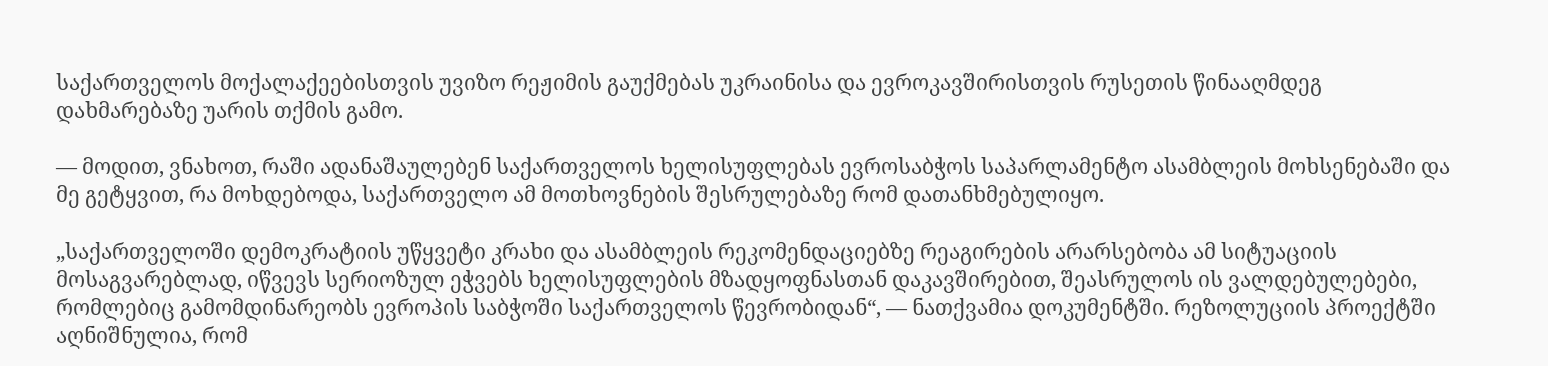საქართველოს მოქალაქეებისთვის უვიზო რეჟიმის გაუქმებას უკრაინისა და ევროკავშირისთვის რუსეთის წინააღმდეგ დახმარებაზე უარის თქმის გამო.

— მოდით, ვნახოთ, რაში ადანაშაულებენ საქართველოს ხელისუფლებას ევროსაბჭოს საპარლამენტო ასამბლეის მოხსენებაში და მე გეტყვით, რა მოხდებოდა, საქართველო ამ მოთხოვნების შესრულებაზე რომ დათანხმებულიყო.

„საქართველოში დემოკრატიის უწყვეტი კრახი და ასამბლეის რეკომენდაციებზე რეაგირების არარსებობა ამ სიტუაციის მოსაგვარებლად, იწვევს სერიოზულ ეჭვებს ხელისუფლების მზადყოფნასთან დაკავშირებით, შეასრულოს ის ვალდებულებები, რომლებიც გამომდინარეობს ევროპის საბჭოში საქართველოს წევრობიდან“, — ნათქვამია დოკუმენტში. რეზოლუციის პროექტში აღნიშნულია, რომ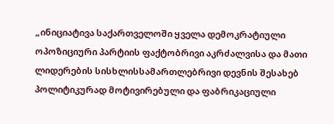„ინიციატივა საქართველოში ყველა დემოკრატიული ოპოზიციური პარტიის ფაქტობრივი აკრძალვისა და მათი ლიდერების სისხლისსამართლებრივი დევნის შესახებ პოლიტიკურად მოტივირებული და ფაბრიკაციული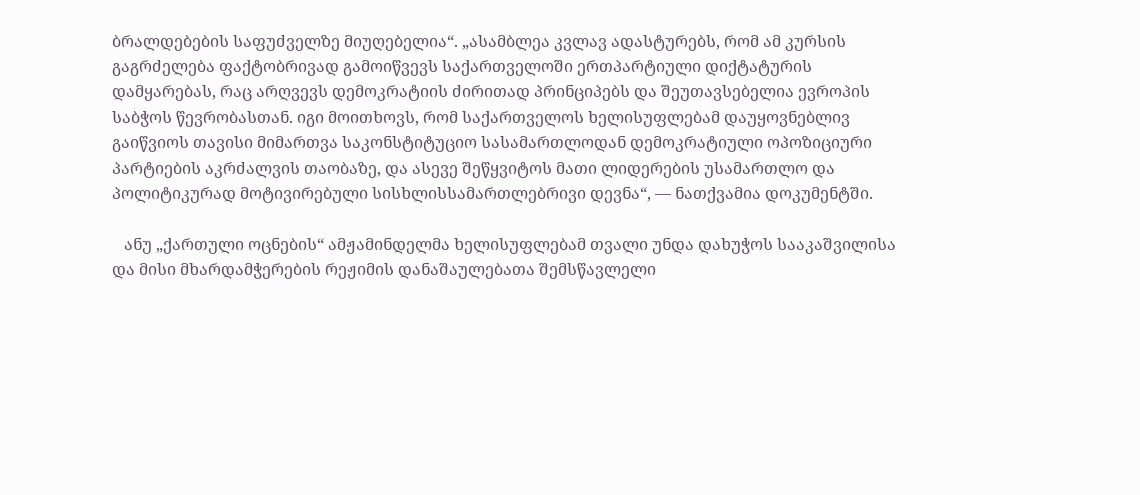ბრალდებების საფუძველზე მიუღებელია“. „ასამბლეა კვლავ ადასტურებს, რომ ამ კურსის გაგრძელება ფაქტობრივად გამოიწვევს საქართველოში ერთპარტიული დიქტატურის დამყარებას, რაც არღვევს დემოკრატიის ძირითად პრინციპებს და შეუთავსებელია ევროპის საბჭოს წევრობასთან. იგი მოითხოვს, რომ საქართველოს ხელისუფლებამ დაუყოვნებლივ გაიწვიოს თავისი მიმართვა საკონსტიტუციო სასამართლოდან დემოკრატიული ოპოზიციური პარტიების აკრძალვის თაობაზე, და ასევე შეწყვიტოს მათი ლიდერების უსამართლო და პოლიტიკურად მოტივირებული სისხლისსამართლებრივი დევნა“, — ნათქვამია დოკუმენტში.

   ანუ „ქართული ოცნების“ ამჟამინდელმა ხელისუფლებამ თვალი უნდა დახუჭოს სააკაშვილისა და მისი მხარდამჭერების რეჟიმის დანაშაულებათა შემსწავლელი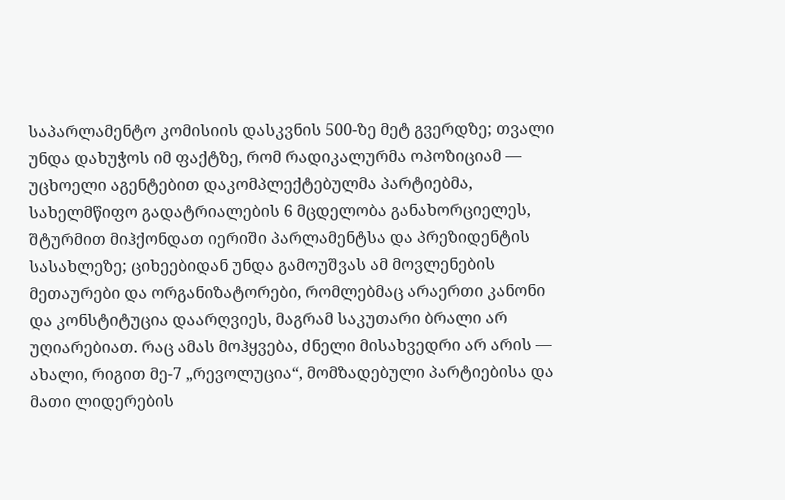საპარლამენტო კომისიის დასკვნის 500-ზე მეტ გვერდზე; თვალი უნდა დახუჭოს იმ ფაქტზე, რომ რადიკალურმა ოპოზიციამ — უცხოელი აგენტებით დაკომპლექტებულმა პარტიებმა, სახელმწიფო გადატრიალების 6 მცდელობა განახორციელეს, შტურმით მიჰქონდათ იერიში პარლამენტსა და პრეზიდენტის სასახლეზე; ციხეებიდან უნდა გამოუშვას ამ მოვლენების მეთაურები და ორგანიზატორები, რომლებმაც არაერთი კანონი და კონსტიტუცია დაარღვიეს, მაგრამ საკუთარი ბრალი არ უღიარებიათ. რაც ამას მოჰყვება, ძნელი მისახვედრი არ არის — ახალი, რიგით მე-7 „რევოლუცია“, მომზადებული პარტიებისა და მათი ლიდერების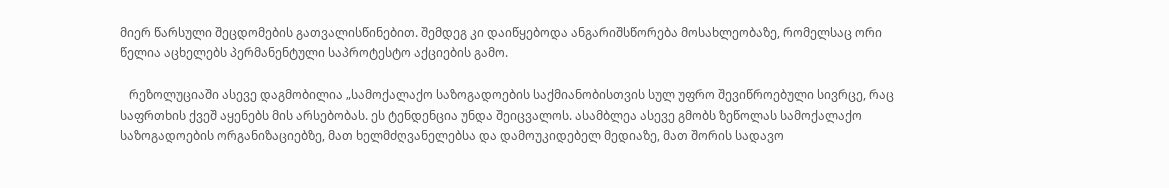მიერ წარსული შეცდომების გათვალისწინებით. შემდეგ კი დაიწყებოდა ანგარიშსწორება მოსახლეობაზე, რომელსაც ორი წელია აცხელებს პერმანენტული საპროტესტო აქციების გამო.

   რეზოლუციაში ასევე დაგმობილია „სამოქალაქო საზოგადოების საქმიანობისთვის სულ უფრო შევიწროებული სივრცე, რაც საფრთხის ქვეშ აყენებს მის არსებობას. ეს ტენდენცია უნდა შეიცვალოს. ასამბლეა ასევე გმობს ზეწოლას სამოქალაქო საზოგადოების ორგანიზაციებზე, მათ ხელმძღვანელებსა და დამოუკიდებელ მედიაზე, მათ შორის სადავო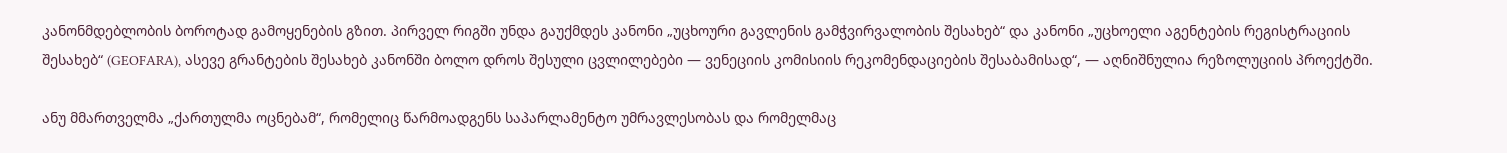კანონმდებლობის ბოროტად გამოყენების გზით. პირველ რიგში უნდა გაუქმდეს კანონი „უცხოური გავლენის გამჭვირვალობის შესახებ“ და კანონი „უცხოელი აგენტების რეგისტრაციის შესახებ“ (GEOFARA), ასევე გრანტების შესახებ კანონში ბოლო დროს შესული ცვლილებები — ვენეციის კომისიის რეკომენდაციების შესაბამისად“, — აღნიშნულია რეზოლუციის პროექტში.

ანუ მმართველმა „ქართულმა ოცნებამ“, რომელიც წარმოადგენს საპარლამენტო უმრავლესობას და რომელმაც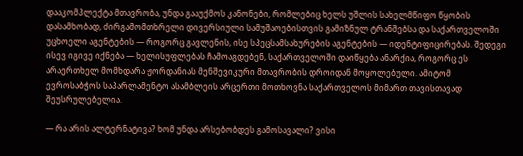დააკომპლექტა მთავრობა, უნდა გააუქმოს კანონები, რომლებიც ხელს უშლის სახელმწიფო წყობის დასამხობად, ძირგამომთხრელი დივერსიული სამუშაოებისთვის გამიზნულ ტრანშებსა და საქართველოში უცხოელი აგენტების — როგორც გავლენის, ისე სპეცსამსახურების აგენტების — იდენტიფიცირებას. შედეგი ისევ იგივე იქნება — ხელისუფლებას ჩამოაგდებენ, საქართველოში დაიწყება ანარქია, როგორც ეს არაერთხელ მომხდარა ჟორდანიას მენშევიკური მთავრობის დროიდან მოყოლებული. ამიტომ ევროსაბჭოს საპარლამენტო ასამბლეის არცერთი მოთხოვნა საქართველოს მიმართ თავისთავად შეუსრულებელია.

— რა არის ალტერნატივა? ხომ უნდა არსებობდეს გამოსავალი? ვისი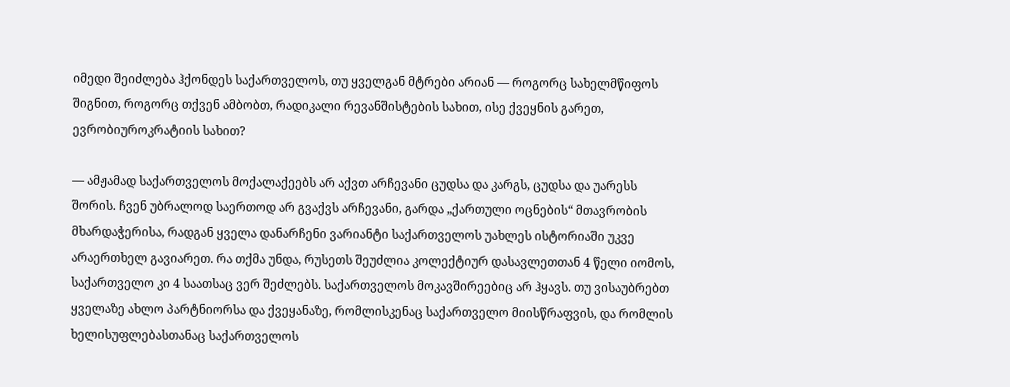იმედი შეიძლება ჰქონდეს საქართველოს, თუ ყველგან მტრები არიან — როგორც სახელმწიფოს შიგნით, როგორც თქვენ ამბობთ, რადიკალი რევანშისტების სახით, ისე ქვეყნის გარეთ, ევრობიუროკრატიის სახით?

— ამჟამად საქართველოს მოქალაქეებს არ აქვთ არჩევანი ცუდსა და კარგს, ცუდსა და უარესს შორის. ჩვენ უბრალოდ საერთოდ არ გვაქვს არჩევანი, გარდა „ქართული ოცნების“ მთავრობის მხარდაჭერისა, რადგან ყველა დანარჩენი ვარიანტი საქართველოს უახლეს ისტორიაში უკვე არაერთხელ გავიარეთ. რა თქმა უნდა, რუსეთს შეუძლია კოლექტიურ დასავლეთთან 4 წელი იომოს, საქართველო კი 4 საათსაც ვერ შეძლებს. საქართველოს მოკავშირეებიც არ ჰყავს. თუ ვისაუბრებთ ყველაზე ახლო პარტნიორსა და ქვეყანაზე, რომლისკენაც საქართველო მიისწრაფვის, და რომლის ხელისუფლებასთანაც საქართველოს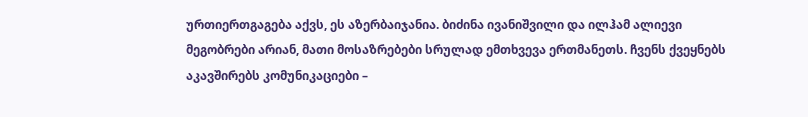ურთიერთგაგება აქვს, ეს აზერბაიჯანია. ბიძინა ივანიშვილი და ილჰამ ალიევი მეგობრები არიან, მათი მოსაზრებები სრულად ემთხვევა ერთმანეთს. ჩვენს ქვეყნებს აკავშირებს კომუნიკაციები –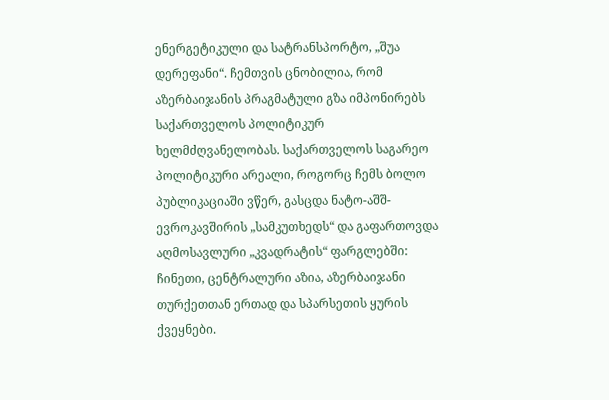ენერგეტიკული და სატრანსპორტო, „შუა დერეფანი“. ჩემთვის ცნობილია, რომ აზერბაიჯანის პრაგმატული გზა იმპონირებს საქართველოს პოლიტიკურ ხელმძღვანელობას. საქართველოს საგარეო პოლიტიკური არეალი, როგორც ჩემს ბოლო პუბლიკაციაში ვწერ, გასცდა ნატო-აშშ-ევროკავშირის „სამკუთხედს“ და გაფართოვდა აღმოსავლური „კვადრატის“ ფარგლებში: ჩინეთი, ცენტრალური აზია, აზერბაიჯანი თურქეთთან ერთად და სპარსეთის ყურის ქვეყნები.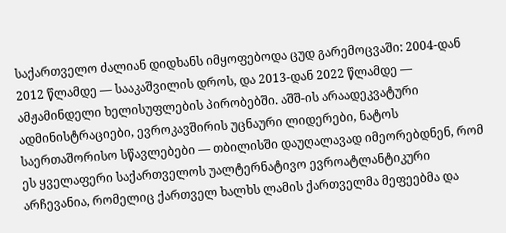საქართველო ძალიან დიდხანს იმყოფებოდა ცუდ გარემოცვაში: 2004-დან 2012 წლამდე — სააკაშვილის დროს, და 2013-დან 2022 წლამდე — ამჟამინდელი ხელისუფლების პირობებში. აშშ-ის არაადეკვატური ადმინისტრაციები, ევროკავშირის უცნაური ლიდერები, ნატოს საერთაშორისო სწავლებები — თბილისში დაუღალავად იმეორებდნენ, რომ ეს ყველაფერი საქართველოს უალტერნატივო ევროატლანტიკური არჩევანია, რომელიც ქართველ ხალხს ლამის ქართველმა მეფეებმა და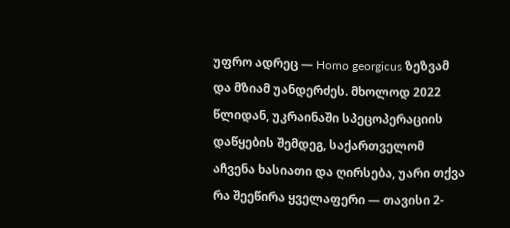უფრო ადრეც — Homo georgicus ზეზვამ და მზიამ უანდერძეს. მხოლოდ 2022 წლიდან, უკრაინაში სპეცოპერაციის დაწყების შემდეგ, საქართველომ აჩვენა ხასიათი და ღირსება, უარი თქვა რა შეეწირა ყველაფერი — თავისი 2-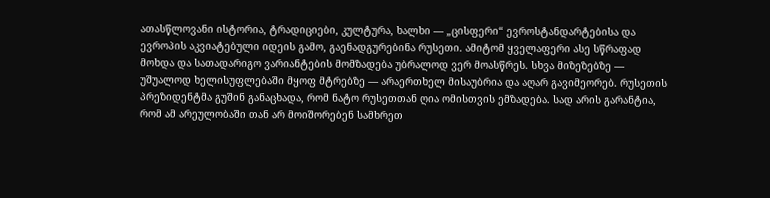ათასწლოვანი ისტორია, ტრადიციები, კულტურა, ხალხი — „ცისფერი“ ევროსტანდარტებისა და ევროპის აკვიატებული იდეის გამო, გაენადგურებინა რუსეთი. ამიტომ ყველაფერი ასე სწრაფად მოხდა და სათადარიგო ვარიანტების მომზადება უბრალოდ ვერ მოასწრეს. სხვა მიზეზებზე — უშუალოდ ხელისუფლებაში მყოფ მტრებზე — არაერთხელ მისაუბრია და აღარ გავიმეორებ. რუსეთის პრეზიდენტმა გუშინ განაცხადა, რომ ნატო რუსეთთან ღია ომისთვის ემზადება. სად არის გარანტია, რომ ამ არეულობაში თან არ მოიშორებენ სამხრეთ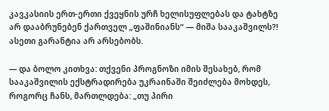კავკასიის ერთ-ერთი ქვეყნის ურჩ ხელისუფლებას და ტახტზე არ დააბრუნებენ ქართველ „ფაშინიანს“ — მიშა სააკაშვილს?! ასეთი გარანტია არ არსებობს.

— და ბოლო კითხვა: თქვენი პროგნოზი იმის შესახებ, რომ სააკაშვილის ექსტრადირება უკრაინაში შეიძლება მოხდეს, როგორც ჩანს, მართლდება: „თუ პირი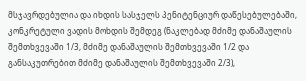მსჯავრდებულია და იხდის სასჯელს პენიტენციურ დაწესებულებაში, კონკრეტული ვადის მოხდის შემდეგ (ნაკლებად მძიმე დანაშაულის შემთხვევაში 1/3, მძიმე დანაშაულის შემთხვევაში 1/2 და განსაკუთრებით მძიმე დანაშაულის შემთხვევაში 2/3),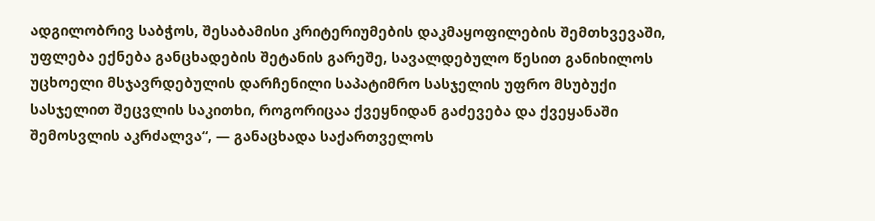ადგილობრივ საბჭოს, შესაბამისი კრიტერიუმების დაკმაყოფილების შემთხვევაში, უფლება ექნება განცხადების შეტანის გარეშე, სავალდებულო წესით განიხილოს უცხოელი მსჯავრდებულის დარჩენილი საპატიმრო სასჯელის უფრო მსუბუქი სასჯელით შეცვლის საკითხი, როგორიცაა ქვეყნიდან გაძევება და ქვეყანაში შემოსვლის აკრძალვა“, — განაცხადა საქართველოს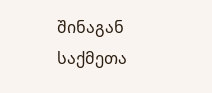შინაგან საქმეთა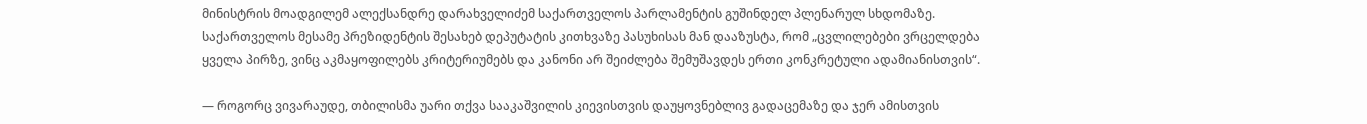მინისტრის მოადგილემ ალექსანდრე დარახველიძემ საქართველოს პარლამენტის გუშინდელ პლენარულ სხდომაზე. საქართველოს მესამე პრეზიდენტის შესახებ დეპუტატის კითხვაზე პასუხისას მან დააზუსტა, რომ „ცვლილებები ვრცელდება ყველა პირზე, ვინც აკმაყოფილებს კრიტერიუმებს და კანონი არ შეიძლება შემუშავდეს ერთი კონკრეტული ადამიანისთვის“.

— როგორც ვივარაუდე, თბილისმა უარი თქვა სააკაშვილის კიევისთვის დაუყოვნებლივ გადაცემაზე და ჯერ ამისთვის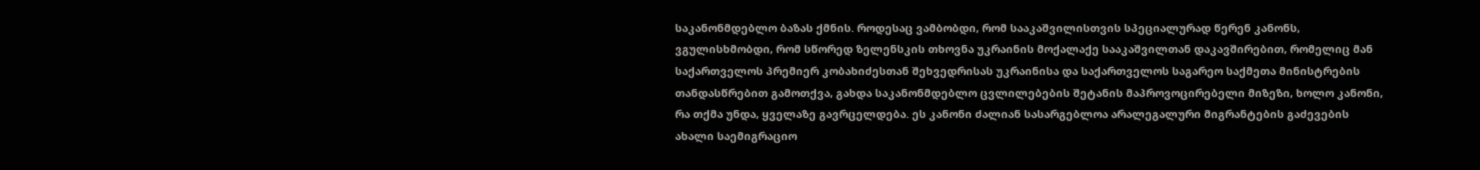საკანონმდებლო ბაზას ქმნის. როდესაც ვამბობდი, რომ სააკაშვილისთვის სპეციალურად წერენ კანონს, ვგულისხმობდი, რომ სწორედ ზელენსკის თხოვნა უკრაინის მოქალაქე სააკაშვილთან დაკავშირებით, რომელიც მან საქართველოს პრემიერ კობახიძესთან შეხვედრისას უკრაინისა და საქართველოს საგარეო საქმეთა მინისტრების თანდასწრებით გამოთქვა, გახდა საკანონმდებლო ცვლილებების შეტანის მაპროვოცირებელი მიზეზი, ხოლო კანონი, რა თქმა უნდა, ყველაზე გავრცელდება. ეს კანონი ძალიან სასარგებლოა არალეგალური მიგრანტების გაძევების ახალი საემიგრაციო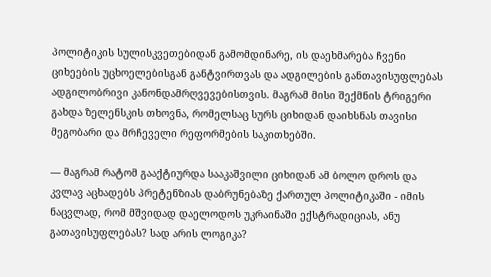პოლიტიკის სულისკვეთებიდან გამომდინარე, ის დაეხმარება ჩვენი ციხეების უცხოელებისგან განტვირთვას და ადგილების განთავისუფლებას ადგილობრივი კანონდამრღვევებისთვის. მაგრამ მისი შექმნის ტრიგერი გახდა ზელენსკის თხოვნა, რომელსაც სურს ციხიდან დაიხსნას თავისი მეგობარი და მრჩეველი რეფორმების საკითხებში.

— მაგრამ რატომ გააქტიურდა სააკაშვილი ციხიდან ამ ბოლო დროს და კვლავ აცხადებს პრეტენზიას დაბრუნებაზე ქართულ პოლიტიკაში - იმის ნაცვლად, რომ მშვიდად დაელოდოს უკრაინაში ექსტრადიციას, ანუ გათავისუფლებას? სად არის ლოგიკა?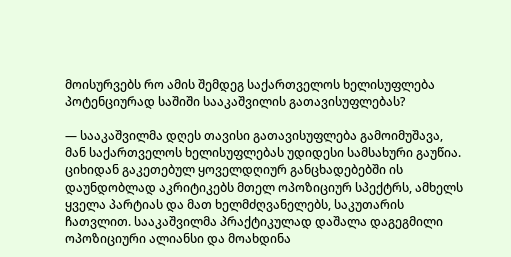მოისურვებს რო ამის შემდეგ საქართველოს ხელისუფლება პოტენციურად საშიში სააკაშვილის გათავისუფლებას?

— სააკაშვილმა დღეს თავისი გათავისუფლება გამოიმუშავა, მან საქართველოს ხელისუფლებას უდიდესი სამსახური გაუწია. ციხიდან გაკეთებულ ყოველდღიურ განცხადებებში ის დაუნდობლად აკრიტიკებს მთელ ოპოზიციურ სპექტრს, ამხელს ყველა პარტიას და მათ ხელმძღვანელებს, საკუთარის ჩათვლით. სააკაშვილმა პრაქტიკულად დაშალა დაგეგმილი ოპოზიციური ალიანსი და მოახდინა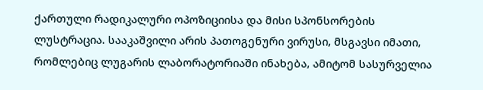ქართული რადიკალური ოპოზიციისა და მისი სპონსორების ლუსტრაცია. სააკაშვილი არის პათოგენური ვირუსი, მსგავსი იმათი, რომლებიც ლუგარის ლაბორატორიაში ინახება, ამიტომ სასურველია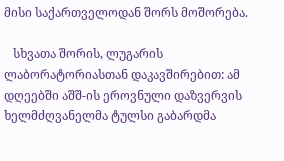მისი საქართველოდან შორს მოშორება.

   სხვათა შორის, ლუგარის ლაბორატორიასთან დაკავშირებით: ამ დღეებში აშშ-ის ეროვნული დაზვერვის ხელმძღვანელმა ტულსი გაბარდმა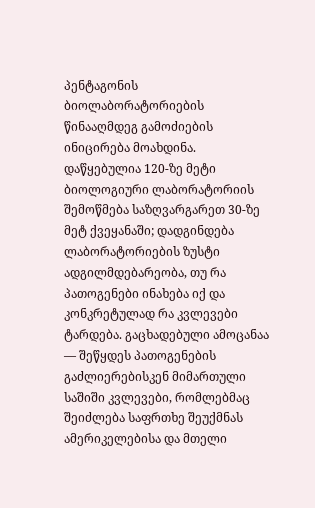პენტაგონის ბიოლაბორატორიების წინააღმდეგ გამოძიების ინიცირება მოახდინა. დაწყებულია 120-ზე მეტი ბიოლოგიური ლაბორატორიის შემოწმება საზღვარგარეთ 30-ზე მეტ ქვეყანაში; დადგინდება ლაბორატორიების ზუსტი ადგილმდებარეობა, თუ რა პათოგენები ინახება იქ და კონკრეტულად რა კვლევები ტარდება. გაცხადებული ამოცანაა — შეწყდეს პათოგენების გაძლიერებისკენ მიმართული საშიში კვლევები, რომლებმაც შეიძლება საფრთხე შეუქმნას ამერიკელებისა და მთელი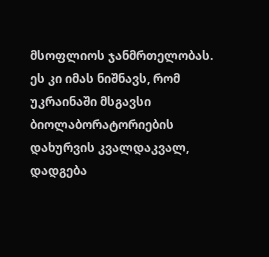მსოფლიოს ჯანმრთელობას. ეს კი იმას ნიშნავს, რომ უკრაინაში მსგავსი ბიოლაბორატორიების დახურვის კვალდაკვალ, დადგება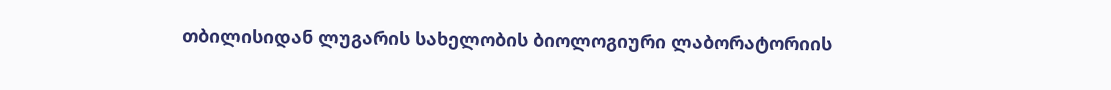თბილისიდან ლუგარის სახელობის ბიოლოგიური ლაბორატორიის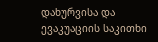დახურვისა და ევაკუაციის საკითხი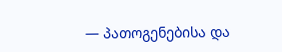— პათოგენებისა და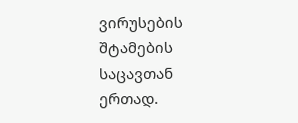ვირუსების შტამების საცავთან ერთად.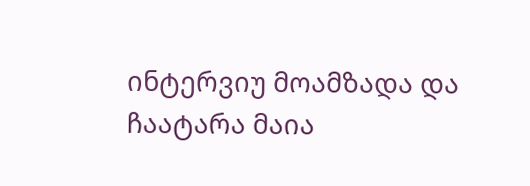ინტერვიუ მოამზადა და ჩაატარა მაია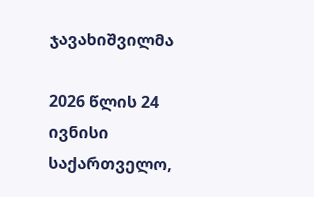ჯავახიშვილმა

2026 წლის 24 ივნისი
საქართველო,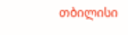თბილისი